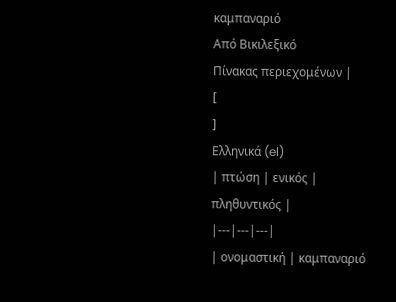καμπαναριό
Από Βικιλεξικό
Πίνακας περιεχομένων |
[
]
Ελληνικά (el)
| πτώση | ενικός | πληθυντικός |
|---|---|---|
| ονομαστική | καμπαναριό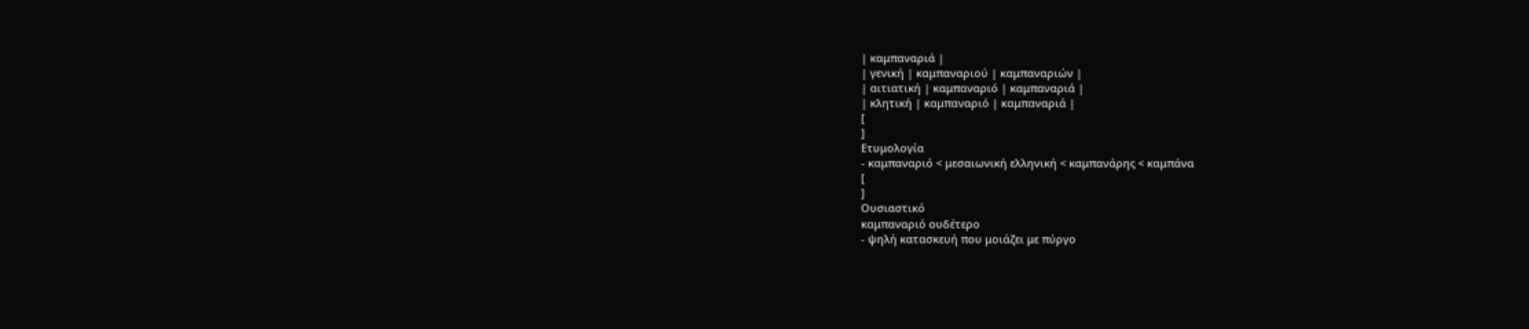| καμπαναριά |
| γενική | καμπαναριού | καμπαναριών |
| αιτιατική | καμπαναριό | καμπαναριά |
| κλητική | καμπαναριό | καμπαναριά |
[
]
Ετυμολογία
- καμπαναριό < μεσαιωνική ελληνική < καμπανάρης < καμπάνα
[
]
Ουσιαστικό
καμπαναριό ουδέτερο
- ψηλή κατασκευή που μοιάζει με πύργο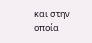και στην οποία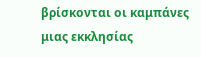βρίσκονται οι καμπάνες μιας εκκλησίας